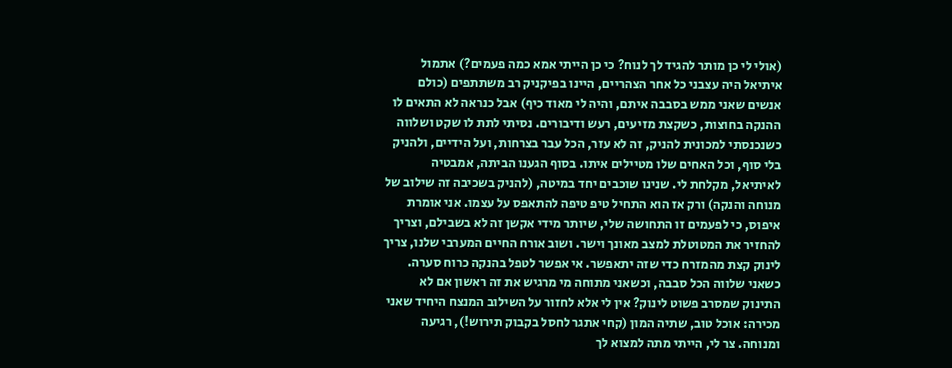(אולי לי כן מותר להגיד לך לנוח? כי כן הייתי אמא כמה פעמים?) אתמול איתיאל היה עצבני כל אחר הצהריים, היינו בפיקניק רב משתתפים (כולם אנשים שאני ממש בסבבה איתם, והיה לי מאוד כיף) אבל כנראה לא התאים לו ההנקה בחוצות, כשקצת מזיעים, רעש ודיבורים. נסיתי לתת לו שקט ושלווה כשנכנסתי למכונית להניק, זה לא עזר, הכל עבר בצרחות, ועל הידיים, ולהניק בלי סוף, וכל האחים שלו מטיילים איתו. בסוף הגענו הביתה, אמבטיה לאיתיאל, מקלחת לי. שנינו שוכבים יחד במיטה, (להניק בשכיבה זה שילוב של מנוחה והנקה) ורק אז הוא התחיל טיפ טיפה להתאפס על עצמו. אני אומרת איפוס, כי לפעמים זו התחושה שלי, שיותר מידי אקשן זה לא בשבילם, וצריך להחזיר את המטוטלת למצב מאונך וישר. ושוב אורח החיים המערבי שלנו, צריך לינוק קצת מהמזרח כדי שזה יתאפשר. אי אפשר לטפל בהנקה כרוח סערה. כשאני שלווה הכל סבבה, וכשאני מתוחה מי מרגיש את זה ראשון אם לא התינוק שמסרב פשוט לינוק? אין לי אלא לחזור על השילוב המנצח היחיד שאני מכירה: אוכל טוב, שתיה המון (קחי אתגר לחסל בקבוק תירוש!), רגיעה ומנוחה. צר לי, הייתי מתה למצוא לך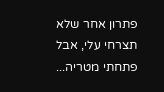פתרון אחר שלא תצרחי עלי, אבל פתחתי מטריה...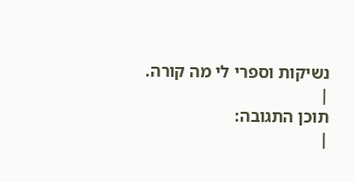נשיקות וספרי לי מה קורה.
|
תוכן התגובה:
|